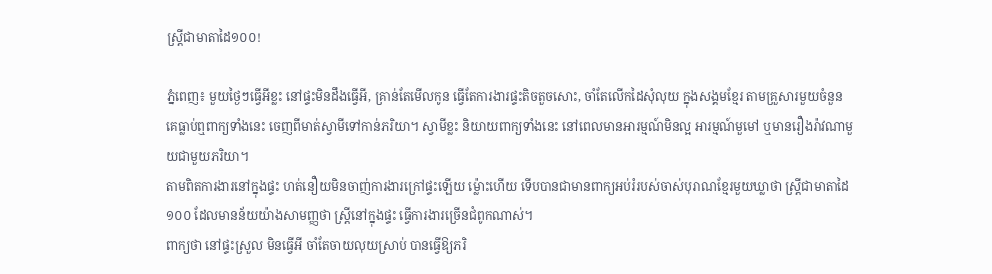ស្រ្តីជាមាតាដៃ១០០!

ភ្នំពេញ៖ មួយថ្ងៃៗធ្វើអីខ្លះ នៅផ្ទះមិនដឹងធ្វើអី, គ្រាន់តែមើលកូន ធ្វើតែការងារផ្ទះតិចតួចសោះ, ចាំតែលើកដៃសុំលុយ ក្នុងសង្គមខ្មែរ តាមគ្រួសារមួយចំនួន គេធ្លាប់ឮពាក្យទាំងនេះ ចេញពីមាត់ស្វាមីទៅកាន់ភរិយា។ ស្វាមីខ្លះ និយាយពាក្យទាំងនេះ នៅពេលមានអារម្មណ៍មិនល្អ អារម្មណ៍មួមៅ ឬមានរឿងរ៉ាវណាមួយជាមួយភរិយា។
តាមពិតការងារនៅក្នុងផ្ទះ ហត់នឿយមិនចាញ់ការងារក្រៅផ្ទះឡើយ ម្ល៉ោះហើយ ទើបបានជាមានពាក្យអប់រំរបស់ចាស់បុរាណខ្មែរមួយឃ្លាថា ស្រ្តីជាមាតាដៃ១០០ ដែលមានន័យយ៉ាងសាមញ្ញថា ស្ត្រីនៅក្នុងផ្ទះ ធ្វើការងារច្រើនជំពូកណាស់។
ពាក្យថា នៅផ្ទះស្រួល មិនធ្វើអី ចាំតែចាយលុយស្រាប់ បានធ្វើឱ្យភរិ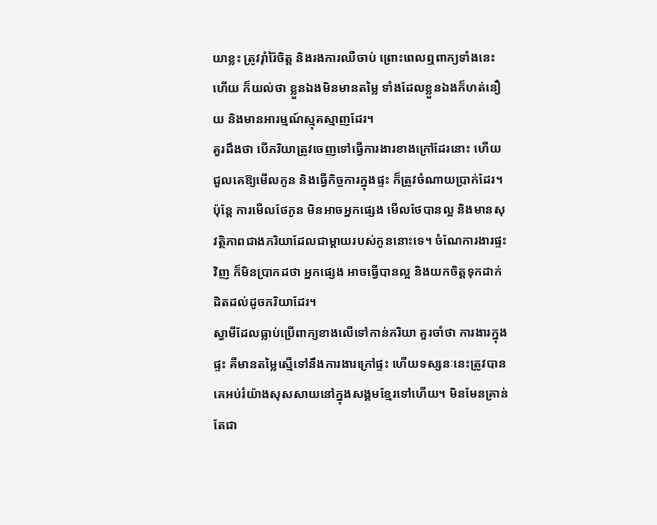យាខ្លះ ត្រូវរ៉ាំរ៉ៃចិត្ត និងរងការឈឺចាប់ ព្រោះពេលឮពាក្យទាំងនេះហើយ ក៏យល់ថា ខ្លួនឯងមិនមានតម្លៃ ទាំងដែលខ្លួនឯងក៏ហត់នឿយ និងមានអារម្មណ៍ស្មុគស្មាញដែរ។
គួរដឹងថា បើភរិយាត្រូវចេញទៅធ្វើការងារខាងក្រៅដែរនោះ ហើយជួលគេឱ្យមើលកូន និងធ្វើកិច្ចការក្នុងផ្ទះ ក៏ត្រូវចំណាយប្រាក់ដែរ។ ប៉ុន្តែ ការមើលថែកូន មិនអាចអ្នកផ្សេង មើលថែបានល្អ និងមានសុវត្ថិភាពជាងភរិយាដែលជាម្តាយរបស់កូននោះទេ។ ចំណែការងារផ្ទះវិញ ក៏មិនប្រាកដថា អ្នកផ្សេង អាចធ្វើបានល្អ និងយកចិត្តទុកដាក់ដិតដល់ដូចភរិយាដែរ។
ស្វាមីដែលធ្លាប់ប្រើពាក្យខាងលើទៅកាន់ភរិយា គួរចាំថា ការងារក្នុងផ្ទះ គឺមានតម្លៃស្មើទៅនឹងការងារក្រៅផ្ទះ ហើយទស្សនៈនេះត្រូវបានគេអប់រំយ៉ាងសុសសាយនៅក្នុងសង្គមខ្មែរទៅហើយ។ មិនមែនគ្រាន់តែជា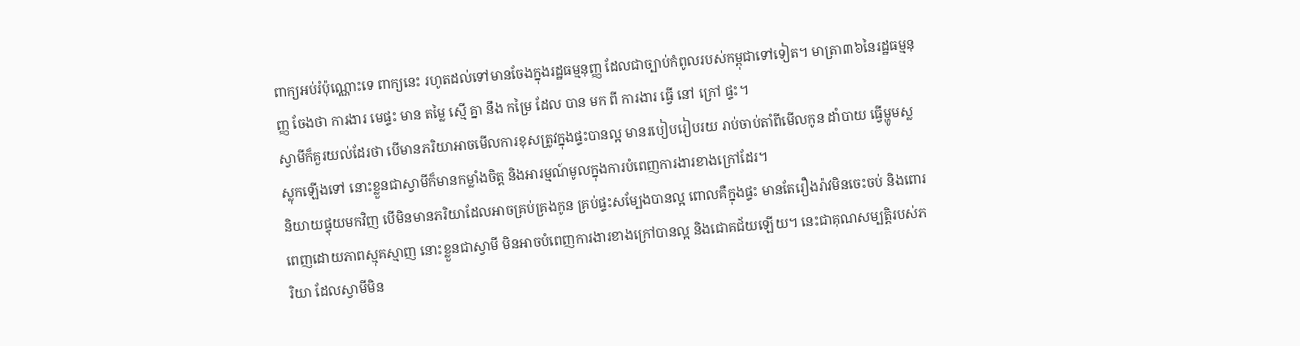ពាក្យអប់រំប៉ុណ្ណោះទេ ពាក្យនេះ រហូតដល់ទៅមានចែងក្នុងរដ្ឋធម្មនុញ្ញ ដែលជាច្បាប់កំពូលរបស់កម្ពុជាទៅទៀត។ មាត្រា៣៦នៃរដ្ឋធម្មនុញ្ញ ចែងថា ការងារ មេផ្ទះ មាន តម្លៃ ស្មើ គ្នា នឹង កម្រៃ ដែល បាន មក ពី ការងារ ធ្វើ នៅ ក្រៅ ផ្ទះ។
ស្វាមីក៏គួរយល់ដែរថា បើមានភរិយាអាចមើលការខុសត្រូវក្នុងផ្ទះបានល្អ មានរបៀបរៀបរយ រាប់ចាប់តាំពីមើលកូន ដាំបាយ ធ្វើម្ហូមស្លស្លុកឡើងទៅ នោះខ្លួនជាស្វាមីក៏មានកម្លាំងចិត្ត និងអារម្មណ៍មូលក្នុងការបំពេញការងារខាងក្រៅដែរ។
និយាយផ្ទុយមកវិញ បើមិនមានភរិយាដែលអាចគ្រប់គ្រងកូន គ្រប់ផ្ទះសម្បែងបានល្អ ពោលគឺក្នុងផ្ទះ មានតែរឿងរ៉ាវមិនចេះចប់ និងពោរពេញដោយភាពស្មុគស្មាញ នោះខ្លួនជាស្វាមី មិនអាចបំពេញការងារខាងក្រៅបានល្អ និងជោគជ័យឡើយ។ នេះជាគុណសម្បត្តិរបស់ភរិយា ដែលស្វាមីមិន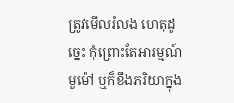ត្រូវមើលរំលង ហេតុដូច្នេះ កុំព្រោះតែអារម្មណ៍មួម៉ៅ ឬក៏ខឹងភរិយាក្នុង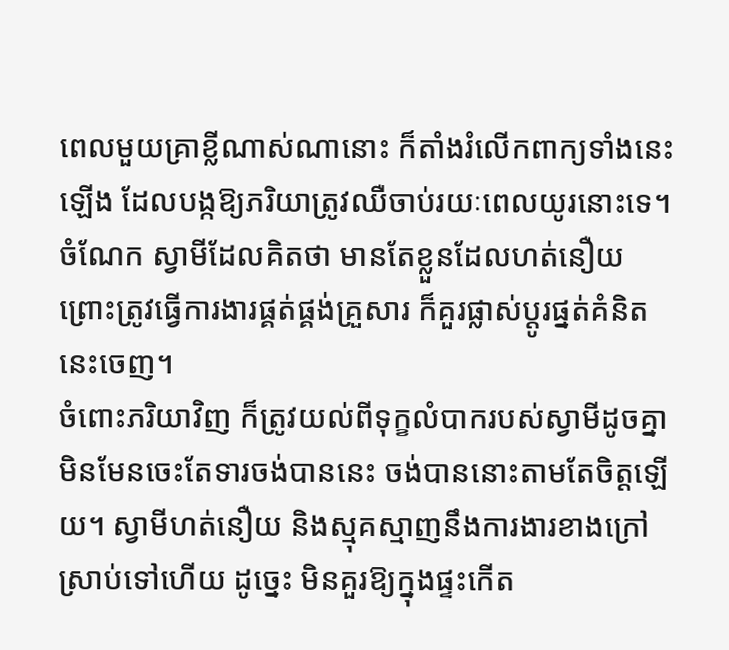ពេលមួយគ្រាខ្លីណាស់ណានោះ ក៏តាំងរំលើកពាក្យទាំងនេះឡើង ដែលបង្កឱ្យភរិយាត្រូវឈឺចាប់រយៈពេលយូរនោះទេ។ ចំណែក ស្វាមីដែលគិតថា មានតែខ្លួនដែលហត់នឿយព្រោះត្រូវធ្វើការងារផ្គត់ផ្គង់គ្រួសារ ក៏គួរផ្លាស់ប្តូរផ្នត់គំនិតនេះចេញ។
ចំពោះភរិយាវិញ ក៏ត្រូវយល់ពីទុក្ខលំបាករបស់ស្វាមីដូចគ្នា មិនមែនចេះតែទារចង់បាននេះ ចង់បាននោះតាមតែចិត្តឡើយ។ ស្វាមីហត់នឿយ និងស្មុគស្មាញនឹងការងារខាងក្រៅស្រាប់ទៅហើយ ដូច្នេះ មិនគួរឱ្យក្នុងផ្ទះកើត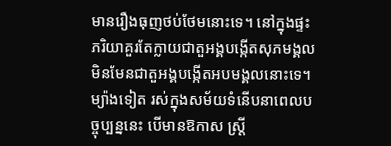មានរឿងធុញថប់ថែមនោះទេ។ នៅក្នុងផ្ទះ ភរិយាគួរតែក្លាយជាតួអង្គបង្កើតសុភមង្គល មិនមែនជាតួអង្គបង្កើតអបមង្គលនោះទេ។
ម្យ៉ាងទៀត រស់ក្នុងសម័យទំនើបនាពេលបច្ចុប្បន្ននេះ បើមានឱកាស ស្រ្តី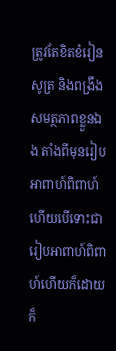ត្រូវតែខិតខំរៀនសូត្រ និងពង្រឹងសមត្ថភាពខ្លួនឯង តាំងពីមុនរៀបអាពាហ៍ពិពាហ៍ ហើយបើទោះជារៀបអាពាហ៍ពិពាហ៍ហើយក៏ដោយ ក៏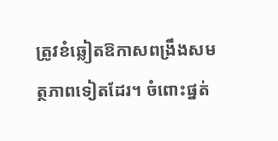ត្រូវខំឆ្លៀតឱកាសពង្រឹងសមត្ថភាពទៀតដែរ។ ចំពោះផ្នត់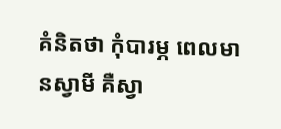គំនិតថា កុំបារម្ភ ពេលមានស្វាមី គឺស្វា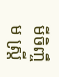មីចិញ្ចឹម ស្រ្តី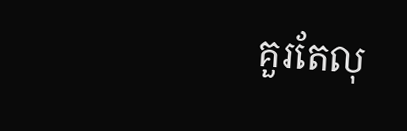គួរតែលុ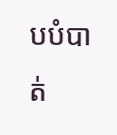បបំបាត់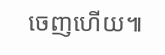ចេញហើយ៕